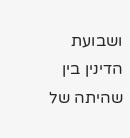ושבועת הדינין בין שהיתה של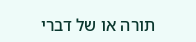תורה או של דברי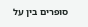סופרים בין על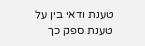טענת ודאי בין על טענת ספק כך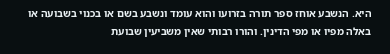היא. הנשבע אוחז ספר תורה בזרועו והוא עומד ונשבע בשם או בכנוי בשבועה או באלה מפיו או מפי הדינין. והורו רבותי שאין משביעין שבועת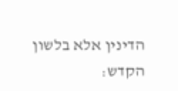הדינין אלא בלשון הקדש: